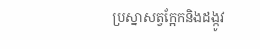ប្រស្នាសត្វក្អែកនិងដង្កូវ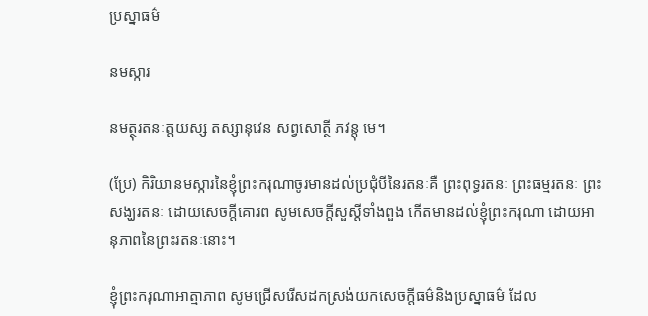ប្រស្នាធម៌

នមស្ការ

នមត្ថុរតនៈត្តយស្ស តស្សានុវេន សព្វសោត្ថី ភវន្តុ មេ។

(ប្រែ) កិរិយានមស្ការនៃខ្ញុំព្រះករុណាចូរមានដល់ប្រជុំបីនៃរតនៈគឺ ព្រះពុទ្ធរតនៈ ព្រះធម្មរតនៈ ព្រះសង្ឃរតនៈ ដោយសេចក្ដីគោរព សូមសេចក្ដីសួស្ដីទាំងពួង កើតមានដល់ខ្ញុំព្រះករុណា ដោយអានុភាពនៃព្រះរតនៈនោះ។

ខ្ញុំព្រះករុណាអាត្មាភាព សូមជ្រើសរើសដកស្រង់យកសេចក្ដីធម៌និងប្រស្នាធម៌ ដែល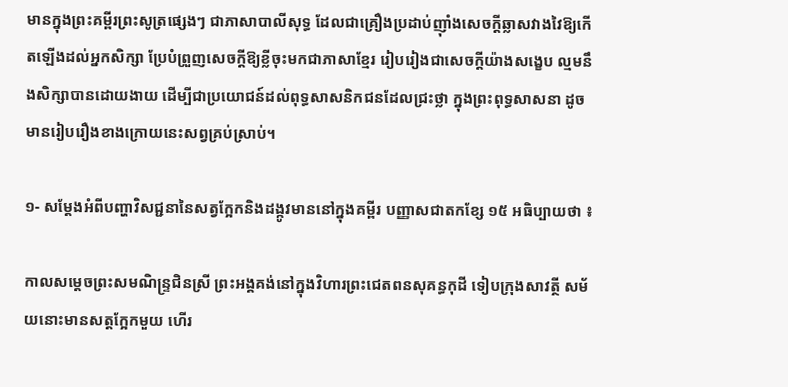មានក្នុងព្រះគម្ពីរព្រះសូត្រផ្សេងៗ ជាភាសាបាលីសុទ្ធ ដែលជាគ្រឿងប្រដាប់ញ៉ាំងសេចក្ដីឆ្លាសវាងវៃឱ្យកើតឡើងដល់អ្នកសិក្សា ប្រែបំព្រួញសេចក្ដីឱ្យខ្លីចុះមកជាភាសាខ្មែរ រៀបរៀងជាសេចក្ដីយ៉ាងសង្ខេប ល្មមនឹងសិក្សាបានដោយងាយ ដើម្បីជាប្រយោជន៍ដល់ពុទ្ធសាសនិកជនដែលជ្រះថ្លា ក្នុងព្រះពុទ្ធសាសនា ដូចមានរៀបរឿងខាងក្រោយនេះសព្វគ្រប់ស្រាប់។

១- សម្ដែងអំពីបញ្ហាវិសជ្ជនានៃសត្វក្អែកនិងដង្កូវមាននៅក្នុងគម្ពីរ បញ្ញាសជាតកខ្សែ ១៥ អធិប្បាយថា ៖

កាលសម្ដេចព្រះសមណិន្ទ្រជិនស្រី ព្រះអង្គគង់នៅក្នុងវិហារព្រះជេតពនសុគន្ធកុដី ទៀបក្រុងសាវត្ថី សម័យនោះមានសត្តក្អែកមួយ ហើរ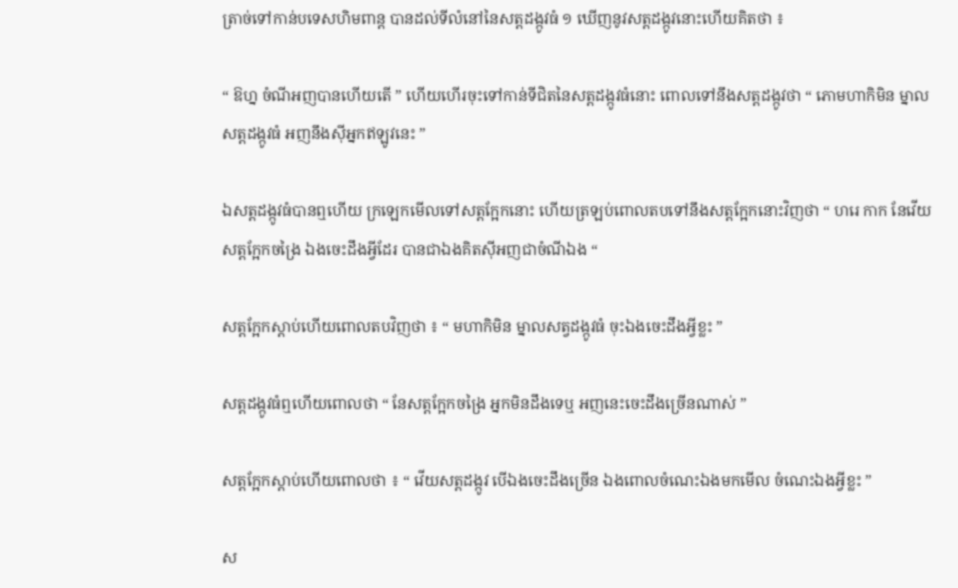ត្រាច់ទៅកាន់បទេសហិមពាន្ត បានដល់ទីលំនៅនៃសត្តដង្កូវធំ ១ ឃើញនូវសត្តដង្កូវនោះហើយគិតថា ៖

“ ឱហ្ន ចំណីអញបានហើយតើ ” ហើយហើរចុះទៅកាន់ទីជិតនៃសត្តដង្កូវធំនោះ ពោលទៅនឹងសត្តដង្កូវថា “ ភោមហាកិមិន ម្នាលសត្តដង្កូវធំ អញនឹងស៊ីអ្នកឥឡូវនេះ ”

ឯសត្តដង្កូវធំបានឮហើយ ក្រឡេកមើលទៅសត្តក្អែកនោះ ហើយត្រឡប់ពោលតបទៅនឹងសត្តក្អែកនោះវិញថា “ ហរេ កាក នែវើយសត្តក្អែកចង្រៃ ឯងចេះដឹងអ្វីដែរ បានជាឯងគិតស៊ីអញជាចំណីឯង “

សត្តក្អែកស្ដាប់ហើយពោលតបវិញថា ៖ “ មហាកិមិន ម្នាលសត្វដង្កូវធំ ចុះឯងចេះដឹងអ្វីខ្លះ ”

សត្តដង្កូវធំឮហើយពោលថា “ នែសត្តក្អែកចង្រៃ អ្នកមិនដឹងទេឬ អញនេះចេះដឹងច្រើនណាស់ ”

សត្តក្អែកស្ដាប់ហើយពោលថា ៖ “ វើយសត្តដង្កូវ បើឯងចេះដឹងច្រើន ឯងពោលចំណេះឯងមកមើល ចំណេះឯងអ្វីខ្លះ ”

ស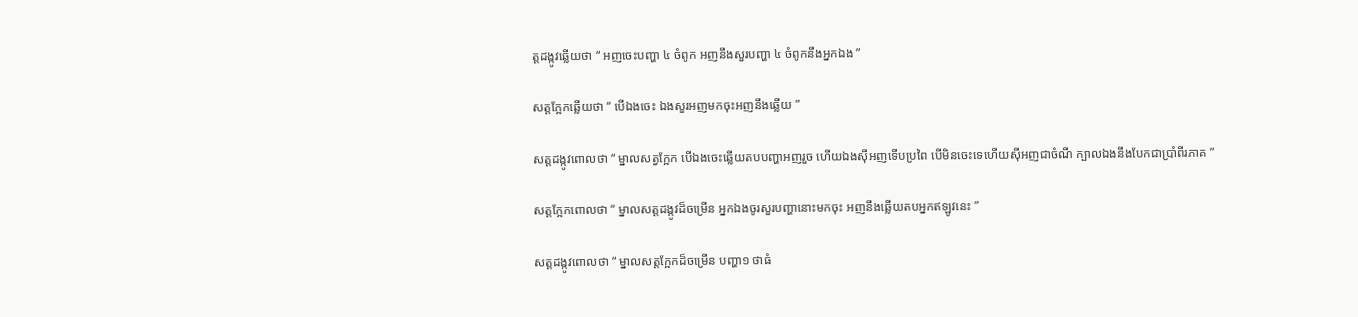ត្តដង្កូវឆ្លើយថា “ អញចេះបញ្ហា ៤ ចំពូក អញនឹងសួរបញ្ហា ៤ ចំពូកនឹងអ្នកឯង ”

សត្តក្អែកឆ្លើយថា “ បើឯងចេះ ឯងសួរអញមកចុះអញនឹងឆ្លើយ ”

សត្តដង្កូវពោលថា “ ម្នាលសត្វក្អែក បើឯងចេះឆ្លើយតបបញ្ហាអញរួច ហើយឯងស៊ីអញទើបប្រពៃ បើមិនចេះទេហើយស៊ីអញជាចំណី ក្បាលឯងនឹងបែកជាប្រាំពីរភាគ ”

សត្តក្អែកពោលថា “ ម្នាលសត្តដង្កូវដ៏ចម្រើន អ្នកឯងចូរសួរបញ្ហានោះមកចុះ អញនឹងឆ្លើយតបអ្នកឥឡូវនេះ ”

សត្តដង្កូវពោលថា “ ម្នាលសត្តក្អែកដ៏ចម្រើន បញ្ហា១ ថាធំ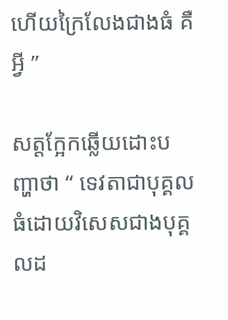ហើយក្រៃលែងជាងធំ គឺអ្វី ”

សត្តក្អែកឆ្លើយដោះបញ្ហាថា “ ទេវតាជាបុគ្គលធំដោយវិសេសជាងបុគ្គលដ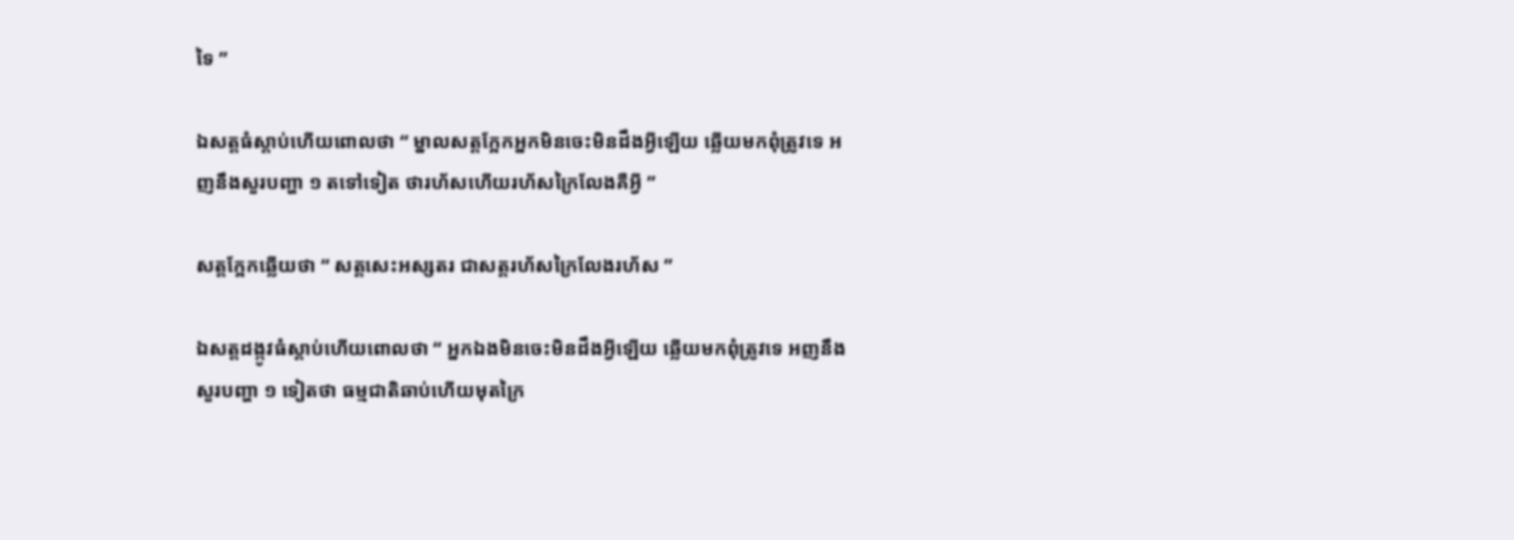ទៃ ”

ឯសត្តធំស្ដាប់ហើយពោលថា “ ម្នាលសត្តក្អែកអ្នកមិនចេះមិនដឹងអ្វីឡើយ ឆ្លើយមកពុំត្រូវទេ អញនឹងសួរបញ្ហា ១ តទៅទៀត ថារហ័សហើយរហ័សក្រៃលែងគឺអ្វី ”

សត្តក្អែកឆ្លើយថា “ សត្តសេះអស្សតរ ជាសត្តរហ័សក្រៃលែងរហ័ស ”

ឯសត្តដង្កូវធំស្ដាប់ហើយពោលថា “ អ្នកឯងមិនចេះមិនដឹងអ្វីឡើយ ឆ្លើយមកពុំត្រូវទេ អញនឹងសួរបញ្ហា ១ ទៀតថា ធម្មជាតិឆាប់ហើយមុតក្រៃ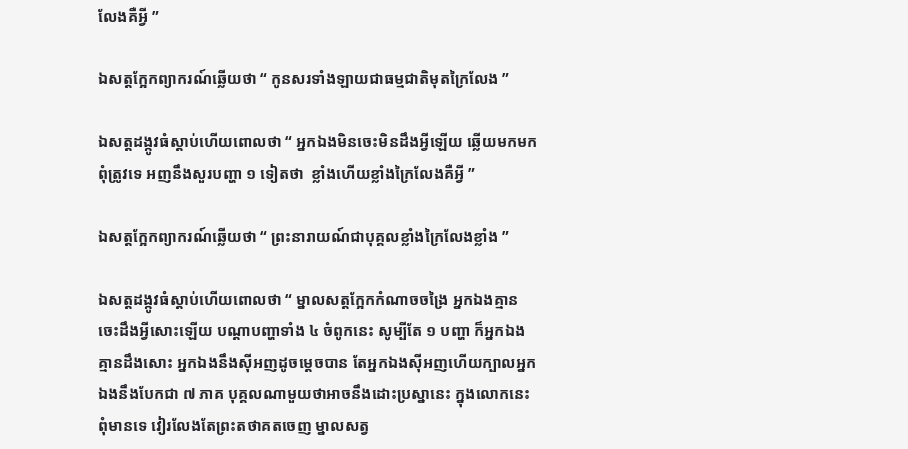លែងគឺអ្វី ”

ឯសត្តក្អែកព្យាករណ៍ឆ្លើយថា “ កូនសរទាំងឡាយជាធម្មជាតិមុតក្រៃលែង ”

ឯសត្តដង្កូវធំស្ដាប់ហើយពោលថា “ អ្នកឯងមិនចេះមិនដឹងអ្វីឡើយ ឆ្លើយមកមកពុំត្រូវទេ អញនឹងសួរបញ្ហា ១ ទៀតថា  ខ្លាំងហើយខ្លាំងក្រៃលែងគឺអ្វី ”

ឯសត្តក្អែកព្យាករណ៍ឆ្លើយថា “ ព្រះនារាយណ៍ជាបុគ្គលខ្លាំងក្រៃលែងខ្លាំង ”

ឯសត្តដង្កូវធំស្ដាប់ហើយពោលថា “ ម្នាលសត្តក្អែកកំណាចចង្រៃ អ្នកឯងគ្មានចេះដឹងអ្វីសោះឡើយ បណ្ដាបញ្ហាទាំង ៤ ចំពូកនេះ សូម្បីតែ ១ បញ្ហា ក៏អ្នកឯងគ្មានដឹងសោះ អ្នកឯងនឹងស៊ីអញដូចម្ដេចបាន តែអ្នកឯងស៊ីអញហើយក្បាលអ្នកឯងនឹងបែកជា ៧ ភាគ បុគ្គលណាមួយថាអាចនឹងដោះប្រស្នានេះ ក្នុងលោកនេះពុំមានទេ វៀរលែងតែព្រះតថាគតចេញ ម្នាលសត្វ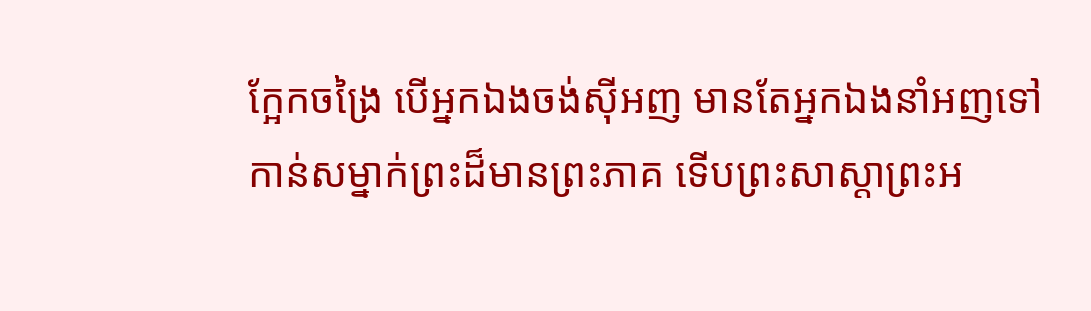ក្អែកចង្រៃ បើអ្នកឯងចង់ស៊ីអញ មានតែអ្នកឯងនាំអញទៅកាន់សម្នាក់ព្រះដ៏មានព្រះភាគ ទើបព្រះសាស្ដាព្រះអ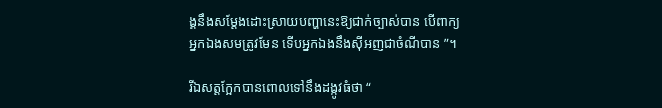ង្គនឹងសម្ដែងដោះស្រាយបញ្ហានេះឱ្យជាក់ច្បាស់បាន បើពាក្យអ្នកឯងសមត្រូវមែន ទើបអ្នកឯងនឹងស៊ីអញជាចំណីបាន ”។

រីឯសត្តក្អែកបានពោលទៅនឹងដង្កូវធំថា “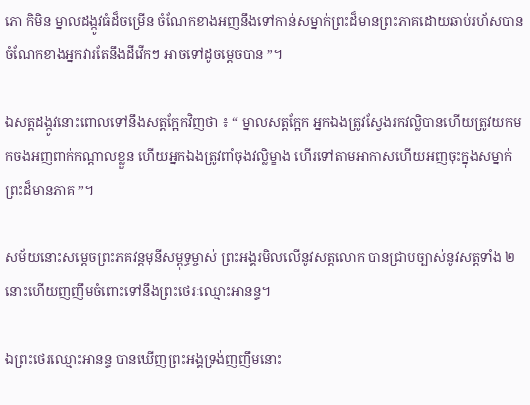ភោ កិមិន ម្នាលដង្កូវធំដ៏ចម្រើន ចំណែកខាងអញនឹងទៅកាន់សម្នាក់ព្រះដ៏មានព្រះភាគដោយឆាប់រហ័សបាន ចំណែកខាងអ្នកវារតែនឹងដីវើកៗ អាចទៅដូចម្ដេចបាន ”។

ឯសត្តដង្កូវនោះពោលទៅនឹងសត្តក្អែកវិញថា ៖ “ ម្នាលសត្តក្អែក អ្នកឯងត្រូវស្វែងរកវល្លិបានហើយត្រូវយកមកចងអញពាក់កណ្ដាលខ្លួន ហើយអ្នកឯងត្រូវពាំចុងវល្លិម្ខាង ហើរទៅតាមអាកាសហើយអញចុះក្នុងសម្នាក់ព្រះដ៏មានភាគ ”។

សម័យនោះសម្ដេចព្រះភគវន្តមុនីសម្ពុទ្ធម្ចាស់ ព្រះអង្គរមិលលើនូវសត្តលោក បានជ្រាបច្បាស់នូវសត្តទាំង ២ នោះហើយញញឹមចំពោះទៅនឹងព្រះថេរៈឈ្មោះអានន្ទ។

ឯព្រះថេរឈ្មោះអានន្ទ បានឃើញព្រះអង្គទ្រង់ញញឹមនោះ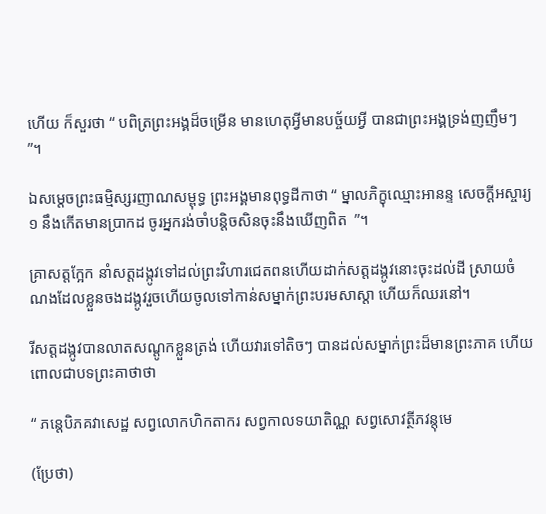ហើយ ក៏សួរថា “ បពិត្រព្រះអង្គដ៏ចម្រើន មានហេតុអ្វីមានបច្ច័យអ្វី បានជាព្រះអង្គទ្រង់ញញឹមៗ ”។

ឯសម្ដេចព្រះធមិ្មស្សរញាណសម្ពុទ្ធ ព្រះអង្គមានពុទ្ធដីកាថា “ ម្នាលភិក្ខុឈ្មោះអានន្ទ សេចក្ដីអស្ចារ្យ ១ នឹងកើតមានប្រាកដ ចូរអ្នករង់ចាំបន្តិចសិនចុះនឹងឃើញពិត  ”។

គ្រាសត្តក្អែក នាំសត្តដង្កូវទៅដល់ព្រះវិហារជេតពនហើយដាក់សត្តដង្កូវនោះចុះដល់ដី ស្រាយចំណងដែលខ្លួនចងដង្កូវរួចហើយចូលទៅកាន់សម្នាក់ព្រះបរមសាស្ដា ហើយក៏ឈរនៅ។

រីសត្តដង្កូវបានលាតសណ្ដូកខ្លួនត្រង់ ហើយវារទៅតិចៗ បានដល់សម្នាក់ព្រះដ៏មានព្រះភាគ ហើយពោលជាបទព្រះគាថាថា

“ ភន្តេបិភគវាសេដ្ឋ សព្វលោកហិកតាករ សព្វកាលទយាតិណ្ណ សព្វសោវត្ថីភវន្តុមេ

(ប្រែថា)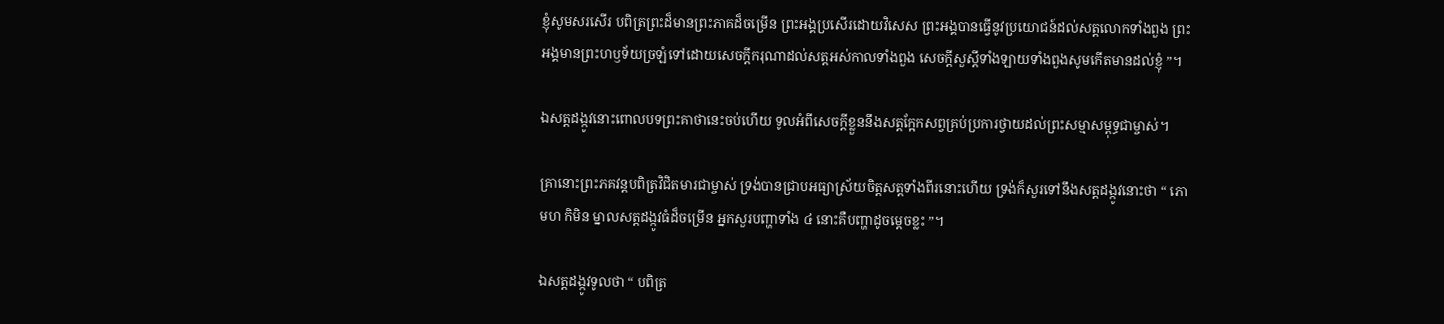ខ្ញុំសូមសរសើរ បពិត្រព្រះដ៏មានព្រះភាគដ៏ចម្រើន ព្រះអង្គប្រសើរដោយវិសេស ព្រះអង្គបានធ្វើនូវប្រយោជន៍ដល់សត្តលោកទាំងពួង ព្រះអង្គមានព្រះហឫទ័យច្រឡំទៅដោយសេចក្ដីករុណាដល់សត្តអស់កាលទាំងពួង សេចក្ដីសួស្ដីទាំងឡាយទាំងពួងសូមកើតមានដល់ខ្ញុំ ”។

ឯសត្តដង្កូវនោះពោលបទព្រះគាថានេះចប់ហើយ ទូលអំពីសេចក្ដីខ្លួននឹងសត្តក្អែកសព្វគ្រប់ប្រការថ្វាយដល់ព្រះសម្មាសម្ពុទ្ធជាម្ចាស់។

គ្រានោះព្រះភគវន្តបពិត្រវិជិតមារជាម្ចាស់ ទ្រង់បានជ្រាបអធ្យាស្រ័យចិត្តសត្តទាំងពីរនោះហើយ ទ្រង់ក៏សួរទៅនឹងសត្តដង្កូវនោះថា “ ភោ មហ កិមិន ម្នាលសត្តដង្កូវធំដ៏ចម្រើន អ្នកសួរបញ្ហាទាំង ៤ នោះគឺបញ្ហាដូចម្ដេចខ្លះ ”។

ឯសត្តដង្កូវទូលថា “ បពិត្រ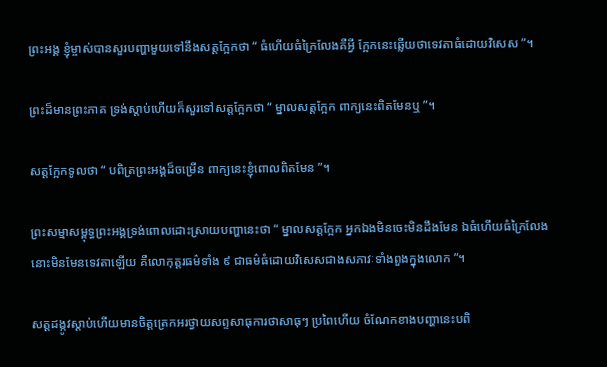ព្រះអង្គ ខ្ញុំម្ចាស់បានសួរបញ្ហាមួយទៅនឹងសត្តក្អែកថា “ ធំហើយធំក្រៃលែងគឺអ្វី ក្អែកនេះឆ្លើយថាទេវតាធំដោយវិសេស ”។

ព្រះដ៏មានព្រះភាគ ទ្រង់ស្ដាប់ហើយក៏សួរទៅសត្តក្អែកថា “ ម្នាលសត្តក្អែក ពាក្យនេះពិតមែនឬ ”។

សត្តក្អែកទូលថា “ បពិត្រព្រះអង្គដ៏ចម្រើន ពាក្យនេះខ្ញុំពោលពិតមែន ”។

ព្រះសម្មាសម្ពុទ្ធព្រះអង្គទ្រង់ពោលដោះស្រាយបញ្ហានេះថា “ ម្នាលសត្តក្អែក អ្នកឯងមិនចេះមិនដឹងមែន ឯធំហើយធំក្រៃលែងនោះមិនមែនទេវតាឡើយ គឺលោកុត្តរធម៌ទាំង ៩ ជាធម៌ធំដោយវិសេសជាងសភាវៈទាំងពួងក្នុងលោក ”។

សត្តដង្កូវស្ដាប់ហើយមានចិត្តត្រេកអរថ្វាយសព្ទសាធុការថាសាធុៗ ប្រពៃហើយ ចំណែកខាងបញ្ហានេះបពិ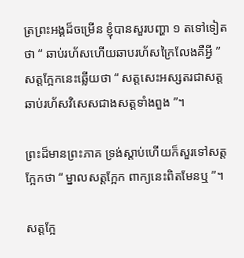ត្រព្រះអង្គដ៏ចម្រើន ខ្ញុំបានសួរបញ្ហា ១ តទៅទៀតថា “ ឆាប់រហ័សហើយឆាបរហ័សក្រៃលែងគឺអ្វី ” សត្តក្អែកនេះឆ្លើយថា “ សត្តសេះអស្សតរជាសត្តឆាប់រហ័សវិសេសជាងសត្តទាំងពួង ”។

ព្រះដ៏មានព្រះភាគ ទ្រង់ស្ដាប់ហើយក៏សួរទៅសត្តក្អែកថា “ ម្នាលសត្តក្អែក ពាក្យនេះពិតមែនឬ ”។

សត្តក្អែ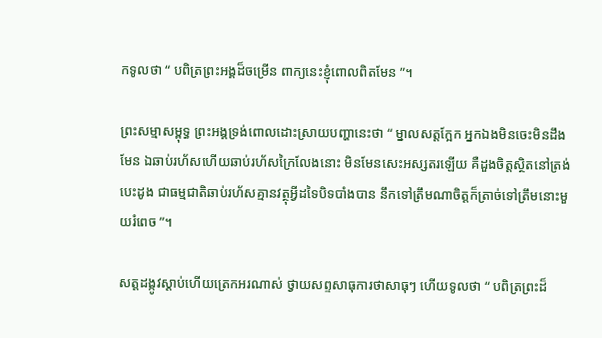កទូលថា “ បពិត្រព្រះអង្គដ៏ចម្រើន ពាក្យនេះខ្ញុំពោលពិតមែន ”។

ព្រះសម្មាសម្ពុទ្ធ ព្រះអង្គទ្រង់ពោលដោះស្រាយបញ្ហានេះថា “ ម្នាលសត្តក្អែក អ្នកឯងមិនចេះមិនដឹងមែន ឯឆាប់រហ័សហើយឆាប់រហ័សក្រៃលែងនោះ មិនមែនសេះអស្សតរឡើយ គឺដួងចិត្តស្ថិតនៅត្រង់បេះដូង ជាធម្មជាតិឆាប់រហ័សគ្មានវត្ថុអ្វីដទៃបិទបាំងបាន នឹកទៅត្រឹមណាចិត្តក៏ត្រាច់ទៅត្រឹមនោះមួយរំពេច ”។

សត្តដង្កូវស្ដាប់ហើយត្រេកអរណាស់ ថ្វាយសព្ទសាធុការថាសាធុៗ ហើយទូលថា “ បពិត្រព្រះដ៏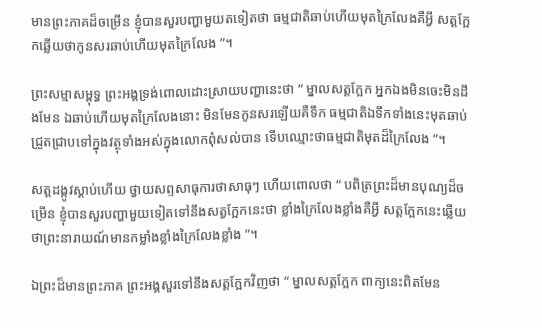មានព្រះភាគដ៏ចម្រើន ខ្ញុំបានសួរបញ្ហាមួយតទៀតថា ធម្មជាតិឆាប់ហើយមុតក្រៃលែងគឺអ្វី សត្តក្អែកឆ្លើយថាកូនសរឆាប់ហើយមុតក្រៃលែង ”។

ព្រះសម្មាសម្ពុទ្ធ ព្រះអង្គទ្រង់ពោលដោះស្រាយបញ្ហានេះថា “ ម្នាលសត្តក្អែក អ្នកឯងមិនចេះមិនដឹងមែន ឯឆាប់ហើយមុតក្រៃលែងនោះ មិនមែនកូនសរឡើយគឺទឹក ធម្មជាតិឯទឹកទាំងនេះមុតឆាប់ជ្រួតជ្រាបទៅក្នុងវត្ថុទាំងអស់ក្នុងលោកពុំសល់បាន ទើបឈ្មោះថាធម្មជាតិមុតដ៏ក្រៃលែង ”។

សត្តដង្កូវស្ដាប់ហើយ ថ្វាយសព្ទសាធុការថាសាធុៗ ហើយពោលថា “ បពិត្រព្រះដ៏មានបុណ្យដ៏ចម្រើន ខ្ញុំបានសួរបញ្ហាមួយទៀតទៅនឹងសត្វក្អែកនេះថា ខ្លាំងក្រៃលែងខ្លាំងគឺអ្វី សត្តក្អែកនេះឆ្លើយថាព្រះនារាយណ៍មានកម្លាំងខ្លាំងក្រៃលែងខ្លាំង ”។

ឯព្រះដ៏មានព្រះភាគ ព្រះអង្គសួរទៅនឹងសត្តក្អែកវិញថា “ ម្នាលសត្តក្អែក ពាក្យនេះពិតមែន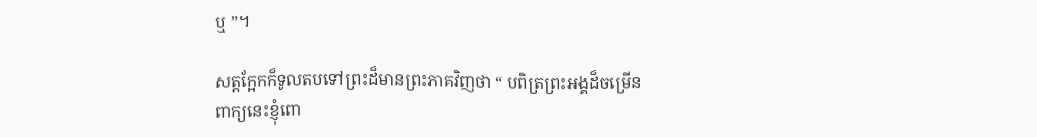ឬ ”។

សត្តក្អែកក៏ទូលតបទៅព្រះដ៏មានព្រះភាគវិញថា “ បពិត្រព្រះអង្គដ៏ចម្រើន ពាក្យនេះខ្ញុំពោ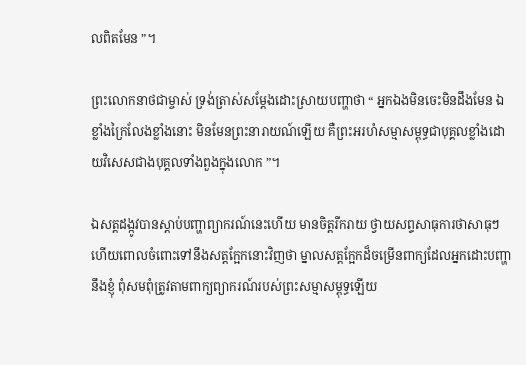លពិតមែន ”។

ព្រះលោកនាថជាម្ចាស់ ទ្រង់ត្រាស់សម្ដែងដោះស្រាយបញ្ហាថា “ អ្នកឯងមិនចេះមិនដឹងមែន ឯខ្លាំងក្រៃលែងខ្លាំងនោះ មិនមែនព្រះនារាយណ៍ឡើយ គឺព្រះអរហំសម្មាសម្ពុទ្ធជាបុគ្គលខ្លាំងដោយវិសេសជាងបុគ្គលទាំងពួងក្នុងលោក ”។

ឯសត្តដង្កូវបានស្ដាប់បញ្ហាព្យាករណ៍នេះហើយ មានចិត្តរីករាយ ថ្វាយសព្ទសាធុការថាសាធុៗ ហើយពោលចំពោះទៅនឹងសត្តក្អែកនោះវិញថា ម្នាលសត្តក្អែកដ៏ចម្រើនពាក្យដែលអ្នកដោះបញ្ហានឹងខ្ញុំ ពុំសមពុំត្រូវតាមពាក្យព្យាករណ៍របស់ព្រះសម្មាសម្ពុទ្ធឡើយ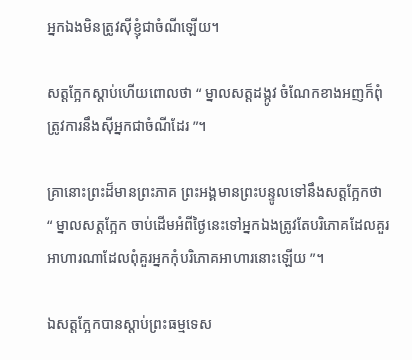អ្នកឯងមិនត្រូវស៊ីខ្ញុំជាចំណីឡើយ។

សត្តក្អែកស្ដាប់ហើយពោលថា “ ម្នាលសត្តដង្កូវ ចំណែកខាងអញក៏ពុំត្រូវការនឹងស៊ីអ្នកជាចំណីដែរ ”។

គ្រានោះព្រះដ៏មានព្រះភាគ ព្រះអង្គមានព្រះបន្ទូលទៅនឹងសត្តក្អែកថា “ ម្នាលសត្តក្អែក ចាប់ដើមអំពីថ្ងៃនេះទៅអ្នកឯងត្រូវតែបរិភោគដែលគួរអាហារណាដែលពុំគួរអ្នកកុំបរិភោគអាហារនោះឡើយ ”។

ឯសត្តក្អែកបានស្ដាប់ព្រះធម្មទេស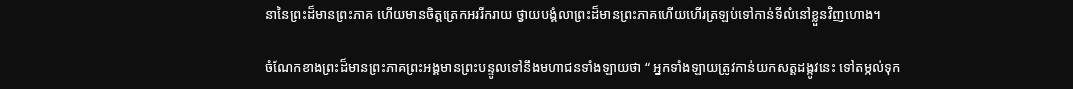នានៃព្រះដ៏មានព្រះភាគ ហើយមានចិត្តត្រេកអររីករាយ ថ្វាយបង្គំលាព្រះដ៏មានព្រះភាគហើយហើរត្រឡប់ទៅកាន់ទីលំនៅខ្លួនវិញហោង។

ចំណែកខាងព្រះដ៏មានព្រះភាគព្រះអង្គមានព្រះបន្ទូលទៅនឹងមហាជនទាំងឡាយថា “ អ្នកទាំងឡាយត្រូវកាន់យកសត្តដង្កូវនេះ ទៅតម្កល់ទុក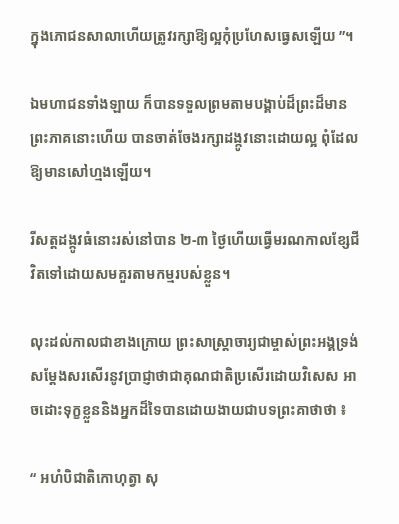ក្នុងភោជនសាលាហើយត្រូវរក្សាឱ្យល្អកុំប្រហែសធ្វេសឡើយ ”។

ឯមហាជនទាំងឡាយ ក៏បានទទួលព្រមតាមបង្គាប់ដ៏ព្រះដ៏មានព្រះភាគនោះហើយ បានចាត់ចែងរក្សាដង្កូវនោះដោយល្អ ពុំដែលឱ្យមានសៅហ្មងឡើយ។

រីសត្តដង្កូវធំនោះរស់នៅបាន ២-៣ ថ្ងៃហើយធ្វើមរណកាលខ្សែជីវិតទៅដោយសមគួរតាមកម្មរបស់ខ្លួន។

លុះដល់កាលជាខាងក្រោយ ព្រះសាស្ត្រាចារ្យជាម្ចាស់ព្រះអង្គទ្រង់សម្ដែងសរសើរនូវប្រាជ្ញាថាជាគុណជាតិប្រសើរដោយវិសេស អាចដោះទុក្ខខ្លួននិងអ្នកដ៏ទៃបានដោយងាយជាបទព្រះគាថាថា ៖

“ អហំបិជាតិកោហុត្វា សុ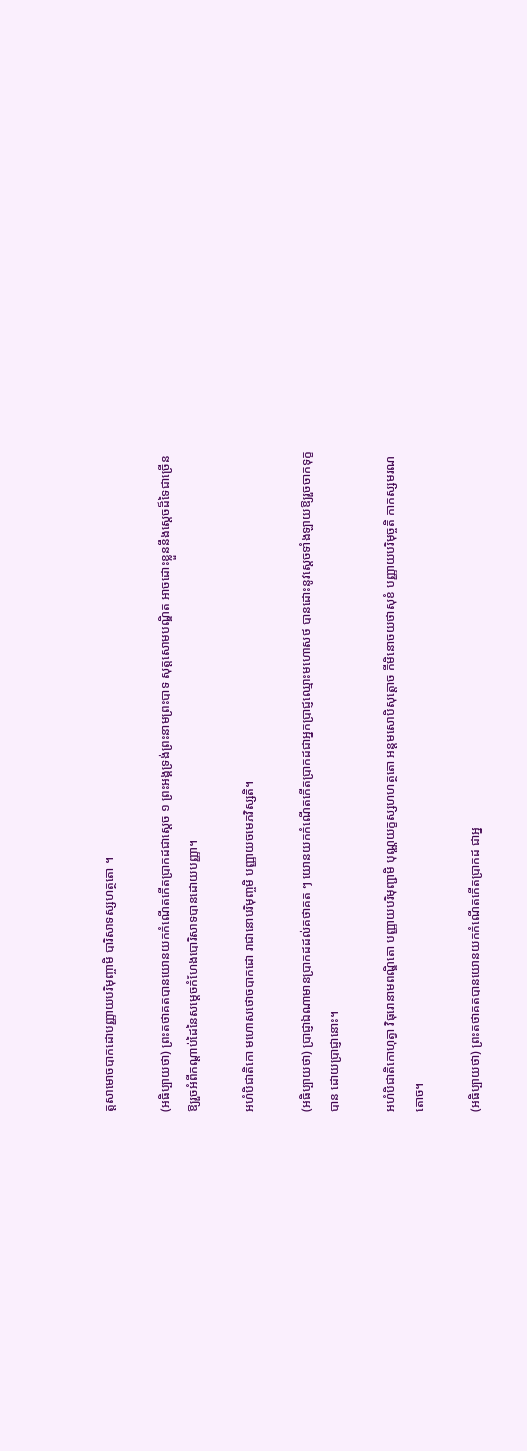ត្តសាមោចបាកដោបញ្ញាយបរិមុញ្ចាមិ បារិសាទស្សហត្ថតោ ។

(អធិប្បាយថា) ព្រះតថាគតបានយោនយកកំណើតកើតប្រាកដជាស្ដេច ១ ព្រះអង្គទ្រង់ព្រះនាមព្រះបាទ សុត្តសោមបណ្ឌិត អាចដោះខ្លួននឹងស្ដេចដ៏ទៃជាច្រើន ឱ្យរួចអំពីកណ្ដាប់ដៃនៃសម្ដេចកំហែងបោរិសាទបានដោយបញ្ញា។

អហំបិជាតិកោ មហោសថោចបាកដោ រាជានោបរិមុញ្ចមិ បញ្ញាយចមេភវិស្សតិ។

(អធិប្បាយថា) ប្រាជ្ញាឯណាមានប្រាកដដល់គថាគត ៗ យោនយកកំណើតកើតប្រាកដជាអ្នកប្រាជ្ញឈ្មោះមហោសថ បានដោះនូវស្ដេចទាំងឡាយឱ្យរួចចាកទុក្ខបាន ដោយប្រាជ្ញានោះ។

អហំបិជាតិកោហុត្វា វិធុរោនាមពណ្ឌិតោ បញ្ញាយបរិមុញ្ជាមិ បុណ្ណយក្ខស្សហហត្ថតោ អន្តមសោបិសុត្តោច កីមិនោចយថាសុខំ បញ្ញាយបរិមុច្ចតិ កាកស្សមរណតោច។

(អធិប្បាយថា) ព្រះតថាគតបានយោនយកកំណើតកើតប្រាកដ ជាអ្ន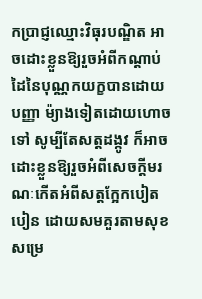កប្រាជ្ញឈ្មោះវិធុរបណ្ឌិត អាចដោះខ្លួនឱ្យរួចអំពីកណ្ដាប់ដៃនៃបុណ្ណកយក្ខបានដោយបញ្ញា ម៉្យាងទៀតដោយហោចទៅ សូម្បីតែសត្តដង្កូវ ក៏អាចដោះខ្លួនឱ្យរួចអំពីសេចក្ដីមរណៈកើតអំពីសត្តក្អែកបៀតបៀន ដោយសមគួរតាមសុខ សម្រេ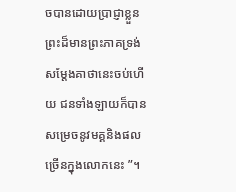ចបានដោយប្រាជ្ញាខ្លួន ព្រះដ៏មានព្រះភាគទ្រង់សម្ដែងគាថានេះចប់ហើយ ជនទាំងឡាយក៏បានសម្រេចនូវមគ្គនិងផលច្រើនក្នុងលោកនេះ ”។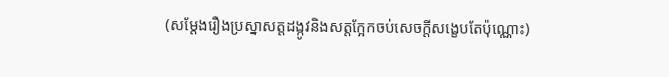(សម្ដែងរឿងប្រស្នាសត្តដង្កូវនិងសត្តក្អែកចប់សេចក្ដីសង្ខេបតែប៉ុណ្ណោះ)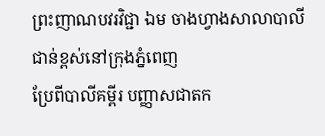ព្រះញាណបវរវិជ្ជា ឯម ចាងហ្វាងសាលាបាលីជាន់ខ្ពស់នៅក្រុងភ្នំពេញ
ប្រែពីបាលីគម្ពីរ បញ្ញាសជាតក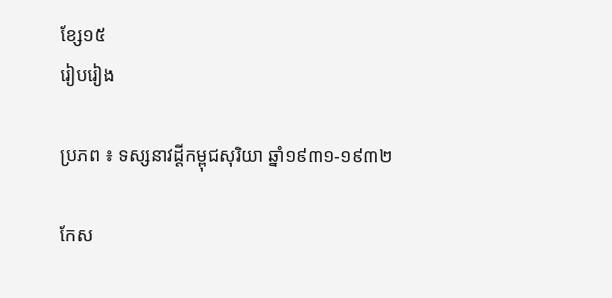ខ្សែ១៥
រៀបរៀង

ប្រភព ៖ ទស្សនាវដ្ដីកម្ពុជសុរិយា ឆ្នាំ១៩៣១-១៩៣២

កែស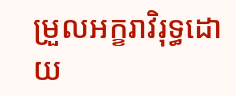ម្រួលអក្ខរាវិរុទ្ធដោយ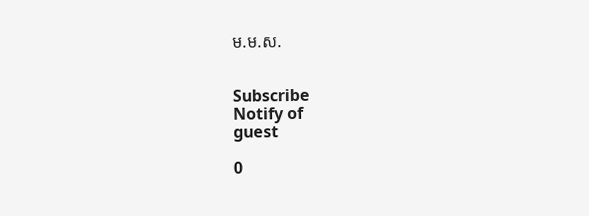ម.ម.ស.


Subscribe
Notify of
guest

0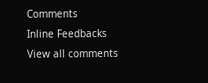Comments
Inline Feedbacks
View all comments